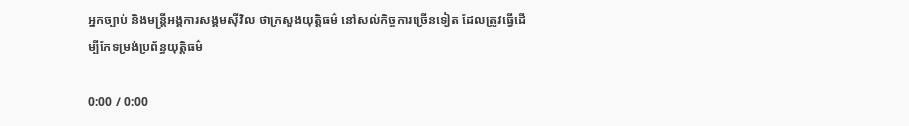អ្នកច្បាប់ និងមន្រ្តីអង្គការសង្គមស៊ីវិល ថាក្រសួងយុត្តិធម៌ នៅសល់កិច្ចការច្រើនទៀត ដែលត្រូវធ្វើដើម្បីកែទម្រង់ប្រព័ន្ធយុត្តិធម៌

0:00 / 0:00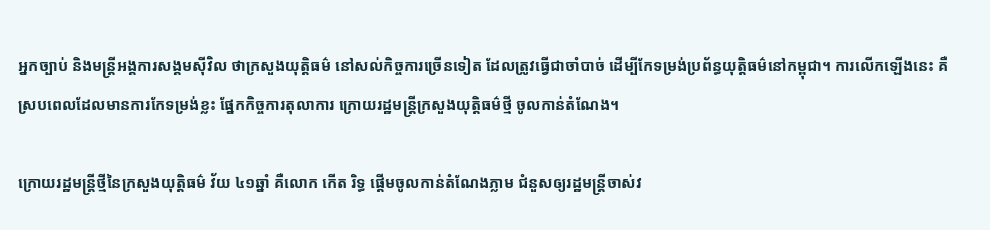អ្នកច្បាប់ និងមន្រ្តីអង្គការសង្គមស៊ីវិល ថាក្រសួងយុត្តិធម៌ នៅសល់កិច្ចការច្រើនទៀត ដែលត្រូវធ្វើជាចាំបាច់ ដើម្បីកែទម្រង់ប្រព័ន្ធយុត្តិធម៌នៅកម្ពុជា។ ការលើកឡើងនេះ គឺស្របពេលដែលមានការកែទម្រង់ខ្លះ ផ្នែកកិច្ចការតុលាការ ក្រោយរដ្ឋមន្រ្តីក្រសួងយុត្តិធម៌ថ្មី ចូលកាន់តំណែង។

ក្រោយរដ្ឋមន្រ្តីថ្មីនៃក្រសួងយុត្តិធម៌ វ័យ ៤១ឆ្នាំ គឺលោក កើត រិទ្ធ ផ្តើមចូលកាន់តំណែងភ្លាម ជំនួសឲ្យរដ្ឋមន្រ្តីចាស់វ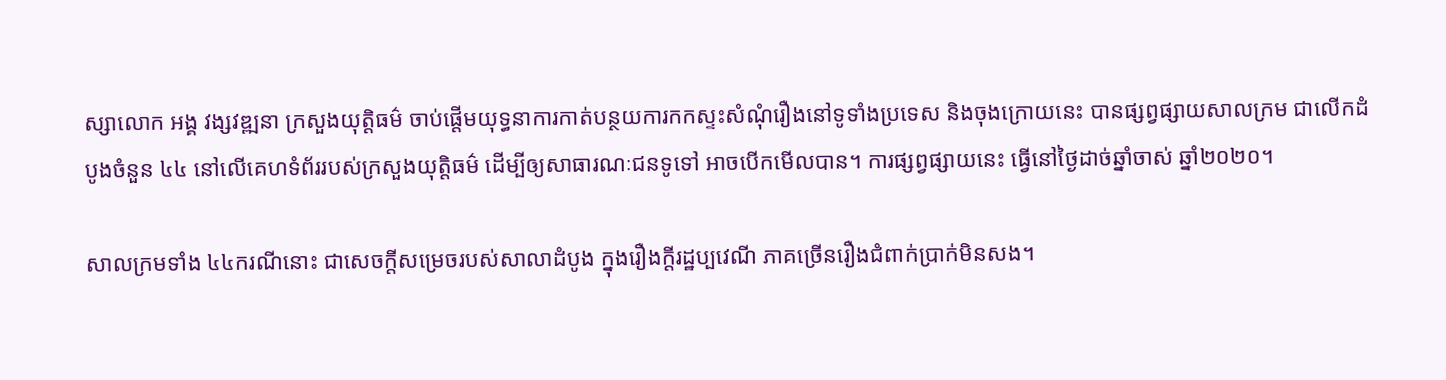ស្សាលោក អង្គ វង្សវឌ្ឍនា ក្រសួងយុត្តិធម៌ ចាប់ផ្តើមយុទ្ធនាការកាត់បន្ថយការកកស្ទះសំណុំរឿងនៅទូទាំងប្រទេស និងចុងក្រោយនេះ បានផ្សព្វផ្សាយសាលក្រម ជាលើកដំបូងចំនួន ៤៤ នៅលើគេហទំព័ររបស់ក្រសួងយុត្តិធម៌ ដើម្បីឲ្យសាធារណៈជនទូទៅ អាចបើកមើលបាន។ ការផ្សព្វផ្សាយនេះ ធ្វើនៅថ្ងៃដាច់ឆ្នាំចាស់ ឆ្នាំ២០២០។

សាលក្រមទាំង ៤៤ករណីនោះ ជាសេចក្តីសម្រេចរបស់សាលាដំបូង ក្នុងរឿងក្ដីរដ្ឋប្បវេណី ភាគច្រើនរឿងជំពាក់ប្រាក់មិនសង។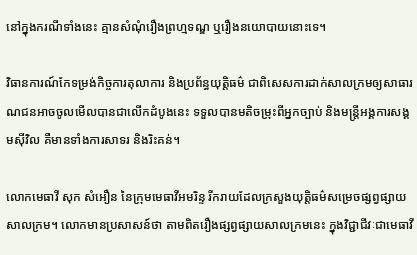នៅក្នុងករណីទាំងនេះ គ្មានសំណុំរឿងព្រហ្មទណ្ឌ ឬរឿងនយោបាយនោះទេ។

វិធានការណ៍កែទម្រង់កិច្ចការតុលាការ និងប្រព័ន្ធយុត្តិធម៌ ជាពិសេសការដាក់សាលក្រមឲ្យសាធារណជនអាចចូលមើលបានជាលើកដំបូងនេះ ទទួលបានមតិចម្រុះពីអ្នកច្បាប់ និងមន្រ្តីអង្គការសង្គមស៊ីវិល គឺមានទាំងការសាទរ និងរិះគន់។

លោកមេធាវី សុក សំអឿន នៃក្រុមមេធាវីអមរិន្ទ រីករាយដែលក្រសួងយុត្តិធម៌សម្រេចផ្សព្វផ្សាយសាលក្រម។ លោកមានប្រសាសន៍ថា តាមពិតរឿងផ្សព្វផ្សាយសាលក្រមនេះ ក្នុងវិជ្ជាជីវៈជាមេធាវី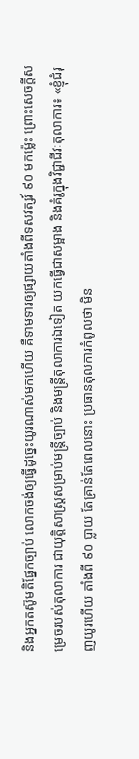និងអ្នកតស៊ូមតិផ្នែកច្បាប់ លោកចង់ឲ្យធ្វើដូច្នេះយូរណាស់មកហើយ គឺទាមទារឲ្យផ្សាយតាំងពីទសវត្សរ៍ ៩០ មកម៉្លេះ ព្រោះសេចក្តីសម្រេចរបស់តុលាការ ជាយុត្តិសាស្រ្តសម្រាប់មន្រ្តីច្បាប់ និងមន្រ្តីតុលាការឯទៀត យកធ្វើជាសម្អាង និងគំរូក្នុងវិជ្ជាជីវៈតុលាការ៖ «ខ្ញុំជំរុញយូរហើយ តាំងពី ៩០ ប្លាយ តែគ្រាន់តែពេលនោះ ប្រធានតុលការកំពូលថា មិន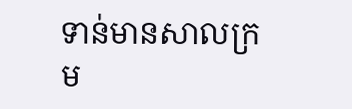ទាន់មានសាលក្រម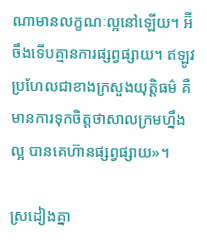ណាមានលក្ខណៈល្អនៅឡើយ។ អ៊‌ីចឹងទើបគ្មានការផ្សព្វផ្សាយ។ ឥឡូវប្រហែលជាខាងក្រសួងយុត្តិធម៌ គឺមានការទុកចិត្តថាសាលក្រមហ្នឹងល្អ បានគេហ៊ានផ្សព្វផ្សាយ»។

ស្រដៀងគ្នា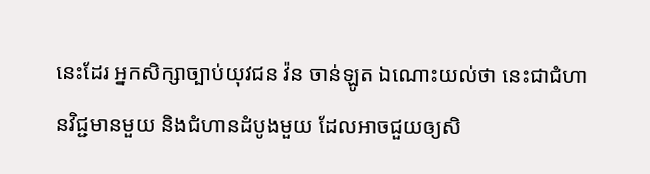នេះដែរ អ្នកសិក្សាច្បាប់យុវជន វ៉ន ចាន់ឡូត ឯណោះយល់ថា នេះជាជំហានវិជ្ជមានមួយ និងជំហានដំបូងមួយ ដែលអាចជួយឲ្យសិ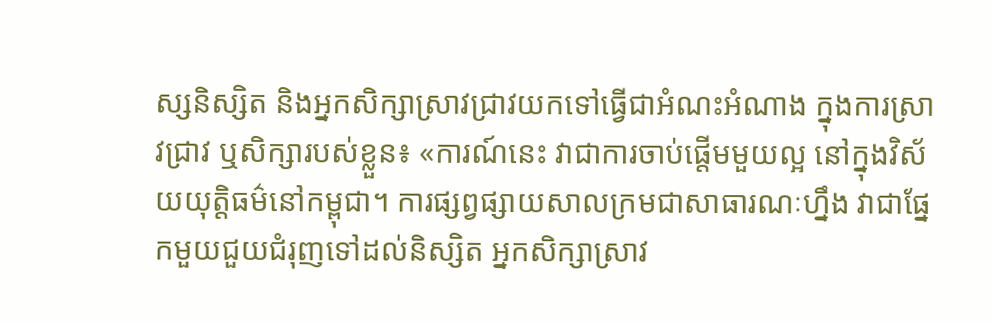ស្សនិស្សិត និងអ្នកសិក្សាស្រាវជ្រាវយកទៅធ្វើជាអំណះអំណាង ក្នុងការស្រាវជ្រាវ ឬសិក្សារបស់ខ្លួន៖ «ការណ៍នេះ វាជាការចាប់ផ្តើមមួយល្អ នៅក្នុងវិស័យយុត្តិធម៌នៅកម្ពុជា។ ការផ្សព្វផ្សាយសាលក្រមជាសាធារណៈហ្នឹង វាជាផ្នែកមួយជួយជំរុញទៅដល់និស្សិត អ្នកសិក្សាស្រាវ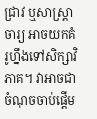ជ្រាវ ឬសាស្រ្តាចារ្យ អាចយកគំរូហ្នឹងទៅសិក្សាវិភាគ។ វាអាចជាចំណុចចាប់ផ្តើម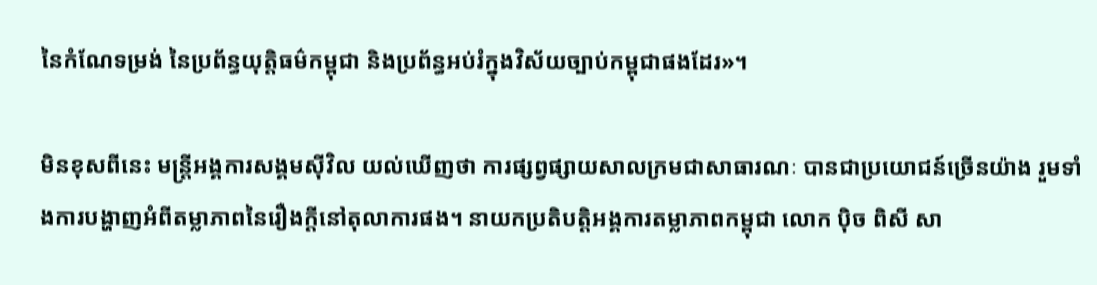នៃកំណែទម្រង់ នៃប្រព័ន្ធយុត្តិធម៌កម្ពុជា និងប្រព័ន្ធអប់រំក្នុងវិស័យច្បាប់កម្ពុជាផងដែរ»។

មិនខុសពីនេះ មន្រ្តីអង្គការសង្គមស៊ីវិល យល់ឃើញថា ការផ្សព្វផ្សាយសាលក្រមជាសាធារណៈ បានជាប្រយោជន៍ច្រើនយ៉ាង រួមទាំងការបង្ហាញអំពីតម្លាភាពនៃរឿងក្តីនៅតុលាការផង។ នាយកប្រតិបត្តិអង្គការតម្លាភាពកម្ពុជា លោក ប៉ិច ពិសី សា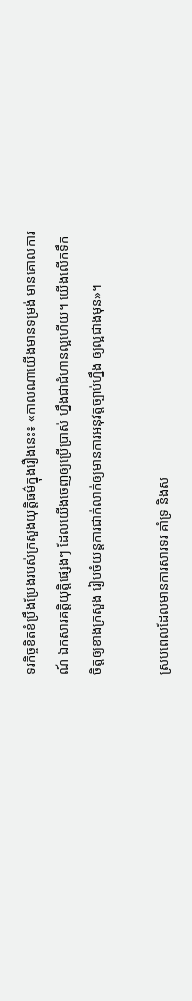ទរកិច្ចខិតខំប្រឹងប្រែងរបស់ក្រសួងយុត្តិធម៌ក្នុងរឿងនេះ៖ «កាលណាយើងមានទម្រង់ មានគោលការណ៍ ឯកសារគត្តិយុត្តិផ្សេងៗ ដែលយើងចេញឲ្យប្រើប្រាស់ ហ្នឹងជាជំហានល្អហើយ។ យើងលើកទឹកចិត្តឲ្យខាងក្រសួង រៀបចំយន្តការជាក់លាក់ឲ្យមានការអនុវត្តច្បាប់ហ្នឹង ឲ្យល្អជាងមុន»។

ស្របពេលដែលមានការសារទរ គាំទ្រ និងស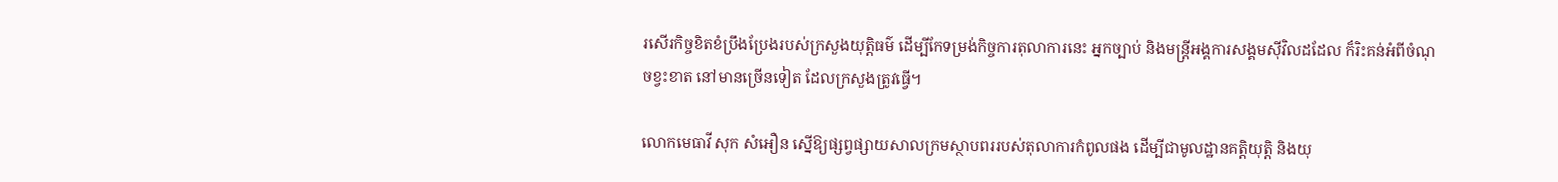រសើរកិច្ចខិតខំប្រឹងប្រែងរបស់ក្រសួងយុត្តិធម៌ ដើម្បីកែទម្រង់កិច្ចការតុលាការនេះ អ្នកច្បាប់ និងមន្រ្តីអង្គការសង្គមស៊ីវិលដដែល ក៏រិះគន់អំពីចំណុចខ្វះខាត នៅមានច្រើនទៀត ដែលក្រសួងត្រូវធ្វើ។

លោកមេធាវី សុក សំអឿន ស្នើឱ្យផ្សព្វផ្សាយសាលក្រមស្ថាបពររបស់តុលាការកំពូលផង ដើម្បីជាមូលដ្ឋានគត្តិយុត្តិ និងយុ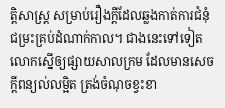ត្តិសាស្រ្ត សម្រាប់រឿងក្ដីដែលឆ្លងកាត់ការជំនុំជម្រះគ្រប់ដំណាក់កាល។ ជាងនេះទៅទៀត លោកស្នើឲ្យផ្សាយសាលក្រម ដែលមានសេចក្តីពន្យល់លម្អិត ត្រង់ចំណុចខ្វះខា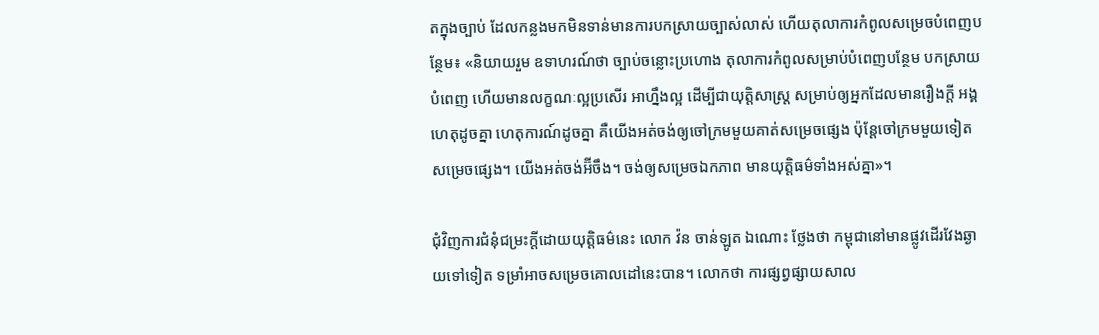តក្នុងច្បាប់ ដែលកន្លងមកមិនទាន់មានការបកស្រាយច្បាស់លាស់ ហើយតុលាការកំពូលសម្រេចបំពេញបន្ថែម៖ «និយាយរួម ឧទាហរណ៍ថា ច្បាប់ចន្លោះប្រហោង តុលាការកំពូលសម្រាប់បំពេញបន្ថែម បកស្រាយបំពេញ ហើយមានលក្ខណៈល្អប្រសើរ អាហ្នឹងល្អ ដើម្បីជាយុត្តិសាស្រ្ត សម្រាប់ឲ្យអ្នកដែលមានរឿងក្ដី អង្គហេតុដូចគ្នា ហេតុការណ៍ដូចគ្នា គឺយើងអត់ចង់ឲ្យចៅក្រមមួយគាត់សម្រេចផ្សេង ប៉ុន្តែចៅក្រមមួយទៀតសម្រេចផ្សេង។ យើងអត់ចង់អ៊‌ីចឹង។ ចង់ឲ្យសម្រេចឯកភាព មានយុត្តិធម៌ទាំងអស់គ្នា»។

ជុំវិញការជំនុំជម្រះក្ដីដោយយុត្តិធម៌នេះ លោក វ៉ន ចាន់ឡូត ឯណោះ ថ្លែងថា កម្ពុជានៅមានផ្លូវដើរវែងឆ្ងាយទៅទៀត ទម្រាំអាចសម្រេចគោលដៅនេះបាន។ លោកថា ការផ្សព្វផ្សាយសាល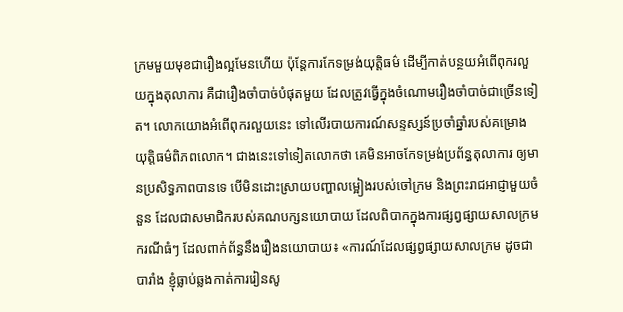ក្រមមួយមុខជារឿងល្អមែនហើយ ប៉ុន្តែការកែទម្រង់យុត្តិធម៌ ដើម្បីកាត់បន្ថយអំពើពុករលួយក្នុងតុលាការ គឺជារឿងចាំបាច់បំផុតមួយ ដែលត្រូវធ្វើក្នុងចំណោមរឿងចាំបាច់ជាច្រើនទៀត។ លោកយោងអំពើពុករលួយនេះ ទៅលើរបាយការណ៍សន្ទស្សន៍ប្រចាំឆ្នាំរបស់គម្រោងយុត្តិធម៌ពិភពលោក។ ជាងនេះទៅទៀតលោកថា គេមិនអាចកែទម្រង់ប្រព័ន្ធតុលាការ ឲ្យមានប្រសិទ្ធភាពបានទេ បើមិនដោះស្រាយបញ្ហាលម្អៀងរបស់ចៅក្រម និងព្រះរាជអាជ្ញាមួយចំនួន ដែលជាសមាជិករបស់គណបក្សនយោបាយ ដែលពិបាកក្នុងការផ្សព្វផ្សាយសាលក្រមករណីធំៗ ដែលពាក់ព័ន្ធនឹងរឿងនយោបាយ៖ «ការណ៍ដែលផ្សព្វផ្សាយសាលក្រម ដូចជាបារាំង ខ្ញុំធ្លាប់ឆ្លងកាត់ការរៀនសូ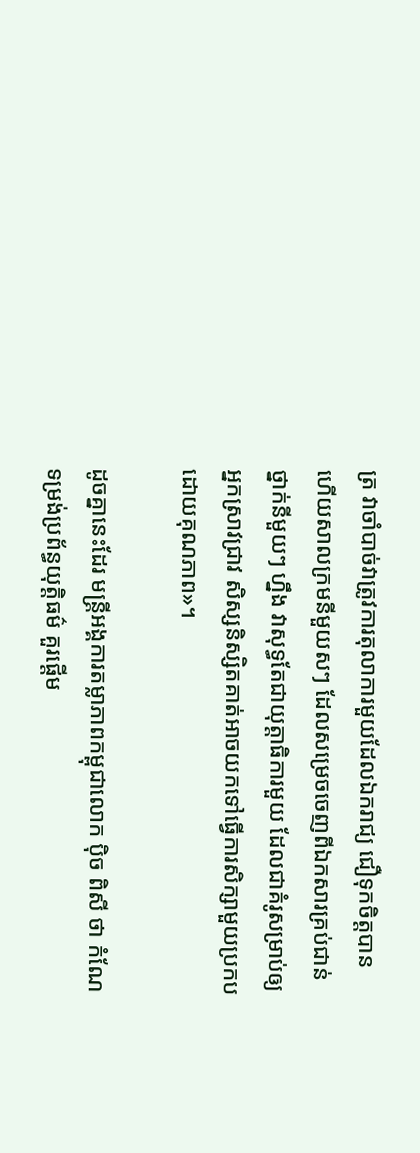ត្រ វាចាំបាច់វាត្រូវការតុលាការមួយដែលឯករាជ្យ ជឿទុកចិត្តបាន ហើយសាលក្រមនីមួយសៗ ដែលសម្រេចចេញពីឯកសារគ្រប់ជាន់ថ្នាក់នីមួយៗ ហ្នឹង វាសុទ្ធតែជាយុត្តាធិការមួយ ដែលជាគំរូសម្រាប់ឲ្យអ្នកស្រាវជ្រាវ សិស្សនិស្សិតគាត់អាចយកទៅធ្វើការសិក្សាមួយប្រកបដោយគុណភាព»។

ដូចគ្នានេះដែរ មន្រ្តីអង្គការតម្លាភាពកម្ពុជាលោក ប៉ិច ពិសី ថា កំណែទម្រង់ប្រព័ន្ធយុត្តិធម៌ គួរផ្តើម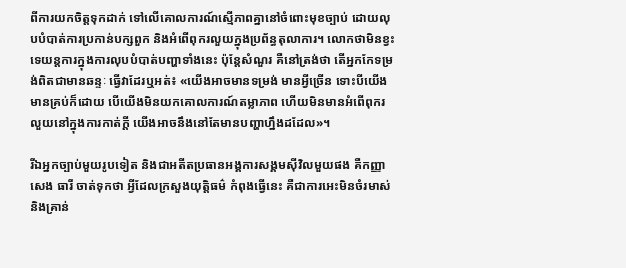ពីការយកចិត្តទុកដាក់ ទៅលើគោលការណ៍ស្មើភាពគ្នានៅចំពោះមុខច្បាប់ ដោយលុបបំបាត់ការប្រកាន់បក្សពួក និងអំពើពុករលួយក្នុងប្រព័ន្ធតុលាការ។ លោកថាមិនខ្វះទេយន្តការក្នុងការលុបបំបាត់បញ្ហាទាំងនេះ ប៉ុន្តែសំណួរ គឺនៅត្រង់ថា តើអ្នកកែទម្រង់ពិតជាមានឆន្ទៈ ធ្វើវាដែរឬអត់៖ «យើងអាចមានទម្រង់ មានអ្វីច្រើន ទោះបីយើងមានគ្រប់ក៏ដោយ បើយើងមិនយកគោលការណ៍តម្លាភាព ហើយមិនមានអំពើពុករលួយនៅក្នុងការកាត់ក្ដី យើងអាចនឹងនៅតែមានបញ្ហាហ្នឹងដដែល»។

រីឯអ្នកច្បាប់មួយរូបទៀត និងជាអតីតប្រធានអង្គការសង្គមស៊ីវិលមួយផង គឺកញ្ញា សេង ធារី ចាត់ទុកថា អ្វីដែលក្រសួងយុត្តិធម៌ កំពុងធ្វើនេះ គឺជាការអេះមិនចំរមាស់ និងគ្រាន់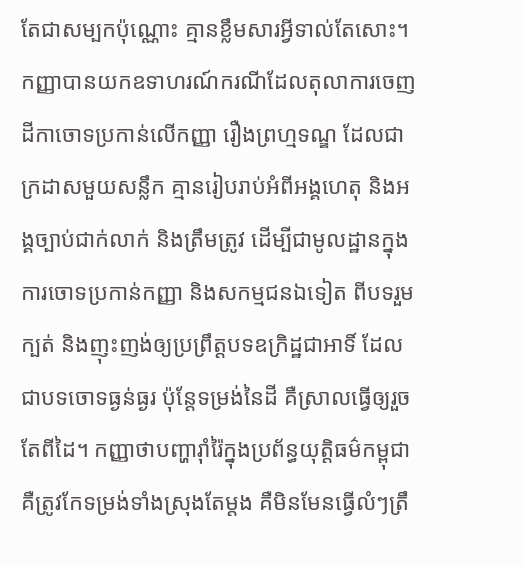តែជាសម្បកប៉ុណ្ណោះ គ្មានខ្លឹមសារអ្វីទាល់តែសោះ។ កញ្ញាបានយកឧទាហរណ៍ករណីដែលតុលាការចេញដីកាចោទប្រកាន់លើកញ្ញា រឿងព្រហ្មទណ្ឌ ដែលជាក្រដាសមួយសន្លឹក គ្មានរៀបរាប់អំពីអង្គហេតុ និងអង្គច្បាប់ជាក់លាក់ និងត្រឹមត្រូវ ដើម្បីជាមូលដ្ឋានក្នុងការចោទប្រកាន់កញ្ញា និងសកម្មជនឯទៀត ពីបទរួមក្បត់ និងញុះញង់ឲ្យប្រព្រឹត្តបទឧក្រិដ្ឋជាអាទិ៍ ដែលជាបទចោទធ្ងន់ធ្ងរ ប៉ុន្តែទម្រង់នៃដី គឺស្រាលធ្វើឲ្យរួចតែពីដៃ។ កញ្ញាថាបញ្ហារ៉ាំរ៉ៃក្នុងប្រព័ន្ធយុត្តិធម៌កម្ពុជា គឺត្រូវកែទម្រង់ទាំងស្រុងតែម្តង គឺមិនមែនធ្វើលំៗត្រឹ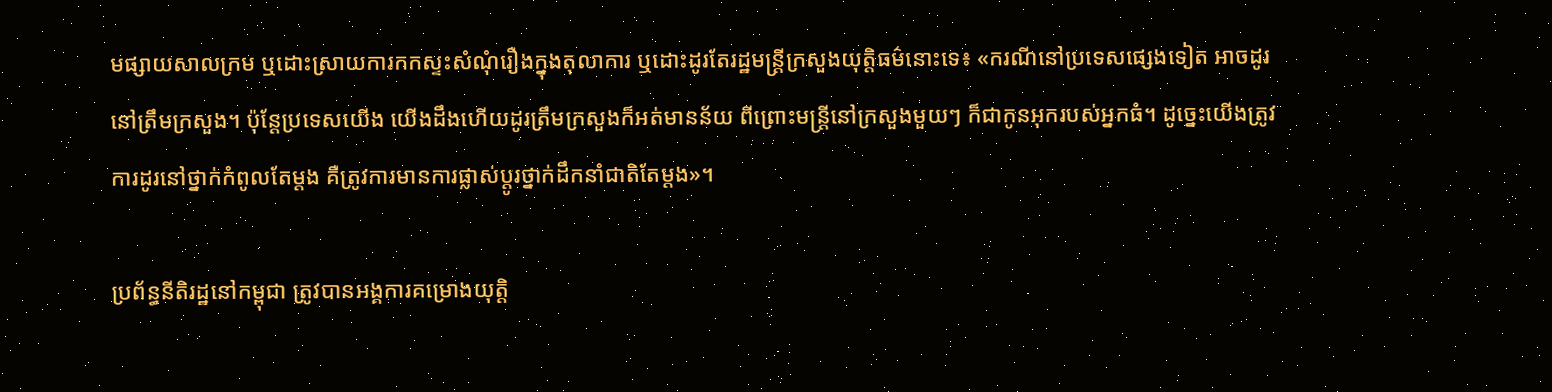មផ្សាយសាលក្រម ឬដោះស្រាយការកកស្ទះសំណុំរឿងក្នុងតុលាការ ឬដោះដូរតែរដ្ឋមន្រ្តីក្រសួងយុត្តិធម៌នោះទេ៖ «ករណីនៅប្រទេសផ្សេងទៀត អាចដូរនៅត្រឹមក្រសួង។ ប៉ុន្តែប្រទេសយើង យើងដឹងហើយដូរត្រឹមក្រសួងក៏អត់មានន័យ ពីព្រោះមន្រ្តីនៅក្រសួងមួយៗ ក៏ជាកូនអុករបស់អ្នកធំ។ ដូច្នេះយើងត្រូវការដូរនៅថ្នាក់កំពូលតែម្តង គឺត្រូវការមានការផ្លាស់ប្តូរថ្នាក់ដឹកនាំជាតិតែម្ដង»។

ប្រព័ន្ធនីតិរដ្ឋនៅកម្ពុជា ត្រូវបានអង្គការគម្រោងយុត្តិ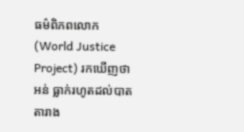ធម៌ពិភពលោក (World Justice Project) រកឃើញថា អន់ ធ្លាក់រហូតដល់បាតតារាង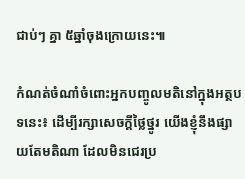ជាប់ៗ គ្នា ៥ឆ្នាំចុងក្រោយនេះ៕

កំណត់ចំណាំចំពោះអ្នកបញ្ចូលមតិនៅក្នុងអត្ថបទនេះ៖ ដើម្បីរក្សាសេចក្ដីថ្លៃថ្នូរ យើងខ្ញុំនឹងផ្សាយតែមតិណា ដែលមិនជេរប្រ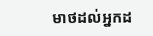មាថដល់អ្នកដ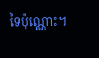ទៃប៉ុណ្ណោះ។